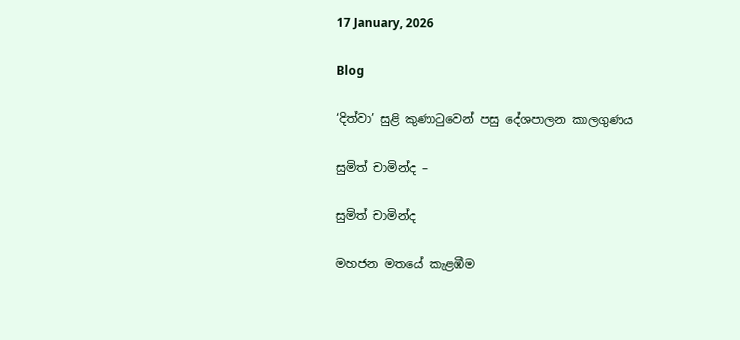17 January, 2026

Blog

‘දිත්වා’ සුළි කුණාටුවෙන් පසු දේශපාලන කාලගුණය

සුමිත් චාමින්ද –

සුමිත් චාමින්ද

මහජන මතයේ කැළඹීම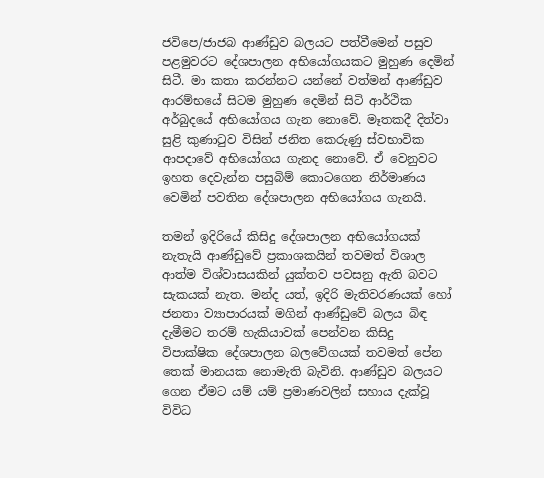ජවිපෙ/ජාජබ ආණ්ඩුව බලයට පත්වීමෙන් පසුව පළමුවරට දේශපාලන අභියෝගයකට මුහුණ දෙමින් සිටී. මා කතා කරන්නට යන්නේ වත්මන් ආණ්ඩුව ආරම්භයේ සිටම මුහුණ දෙමින් සිටි ආර්ථික අර්බුදයේ අභියෝගය ගැන නොවේ. මෑතකදී දිත්වා සුළි කුණාටුව විසින් ජනිත කෙරුණු ස්වභාවික ආපදාවේ අභියෝගය ගැනද නොවේ. ඒ වෙනුවට ඉහත දෙවැන්න පසුබිම් කොටගෙන නිර්මාණය වෙමින් පවතින දේශපාලන අභියෝගය ගැනයි.

තමන් ඉදිරියේ කිසිදු දේශපාලන අභියෝගයක් නැතැයි ආණ්ඩුවේ ප්‍රකාශකයින් තවමත් විශාල ආත්ම විශ්වාසයකින් යුක්තව පවසනු ඇති බවට සැකයක් නැත. මන්ද යත්, ඉදිරි මැතිවරණයක් හෝ ජනතා ව්‍යාපාරයක් මගින් ආණ්ඩුවේ බලය බිඳ දැමීමට තරම් හැකියාවක් පෙන්වන කිසිදු විපාක්ෂික දේශපාලන බලවේගයක් තවමත් පේන තෙක් මානයක නොමැති බැවිනි. ආණ්ඩුව බලයට ගෙන ඒමට යම් යම් ප්‍රමාණවලින් සහාය දැක්වූ විවිධ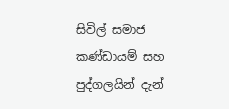සිවිල් සමාජ කණ්ඩායම් සහ පුද්ගලයින් දැන්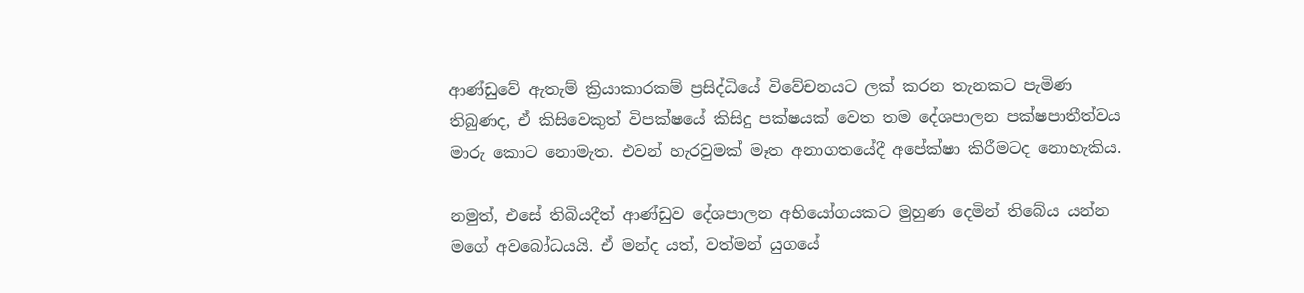ආණ්ඩුවේ ඇතැම් ක්‍රියාකාරකම් ප්‍රසිද්ධියේ විවේචනයට ලක් කරන තැනකට පැමිණ තිබුණද, ඒ කිසිවෙකුත් විපක්ෂයේ කිසිදු පක්ෂයක් වෙත තම දේශපාලන පක්ෂපාතීත්වය මාරු කොට නොමැත. එවන් හැරවුමක් මෑත අනාගතයේදී අපේක්ෂා කිරීමටද නොහැකිය.

නමුත්, එසේ තිබියදීත් ආණ්ඩුව දේශපාලන අභියෝගයකට මුහුණ දෙමින් තිබේය යන්න මගේ අවබෝධයයි. ඒ මන්ද යත්, වත්මන් යුගයේ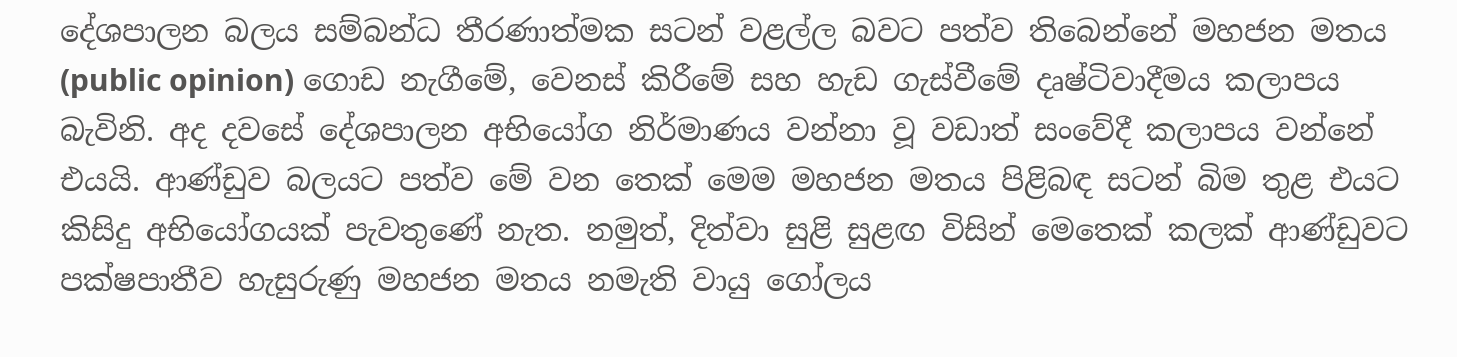දේශපාලන බලය සම්බන්ධ තීරණාත්මක සටන් වළල්ල බවට පත්ව තිබෙන්නේ මහජන මතය (public opinion) ගොඩ නැගීමේ, වෙනස් කිරීමේ සහ හැඩ ගැස්වීමේ දෘෂ්ටිවාදීමය කලාපය බැවිනි. අද දවසේ දේශපාලන අභියෝග නිර්මාණය වන්නා වූ වඩාත් සංවේදී කලාපය වන්නේ එයයි. ආණ්ඩුව බලයට පත්ව මේ වන තෙක් මෙම මහජන මතය පිළිබඳ සටන් බිම තුළ එයට කිසිදු අභියෝගයක් පැවතුණේ නැත. නමුත්, දිත්වා සුළි සුළඟ විසින් මෙතෙක් කලක් ආණ්ඩුවට පක්ෂපාතීව හැසුරුණු මහජන මතය නමැති වායු ගෝලය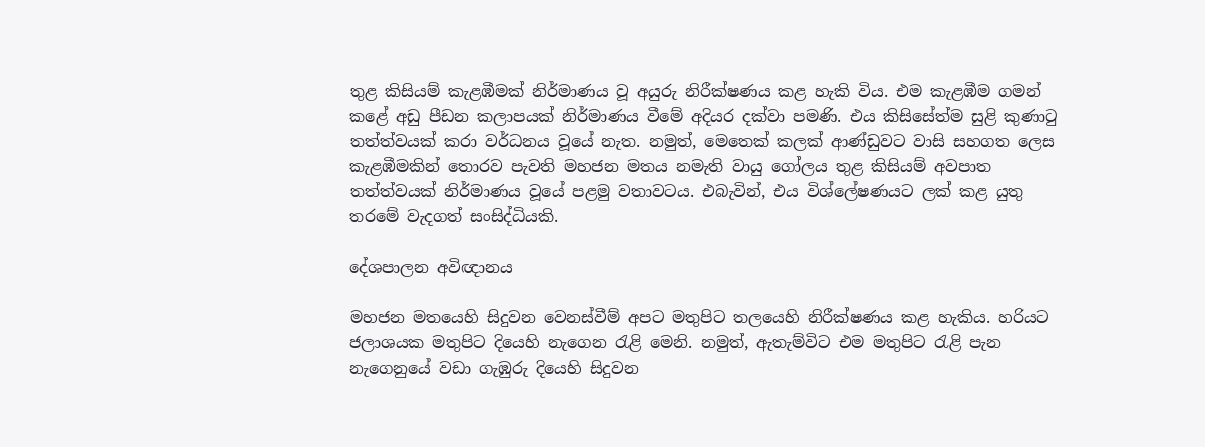තුළ කිසියම් කැළඹීමක් නිර්මාණය වූ අයුරු නිරීක්ෂණය කළ හැකි විය. එම කැළඹීම ගමන් කළේ අඩු පීඩන කලාපයක් නිර්මාණය වීමේ අදියර දක්වා පමණි. එය කිසිසේත්ම සුළි කුණාටු තත්ත්වයක් කරා වර්ධනය වූයේ නැත. නමුත්, මෙතෙක් කලක් ආණ්ඩුවට වාසි සහගත ලෙස කැළඹීමකින් තොරව පැවති මහජන මතය නමැති වායු ගෝලය තුළ කිසියම් අවපාත තත්ත්වයක් නිර්මාණය වූයේ පළමු වතාවටය. එබැවින්, එය විශ්ලේෂණයට ලක් කළ යුතු තරමේ වැදගත් සංසිද්ධියකි.

දේශපාලන අවිඥානය

මහජන මතයෙහි සිදුවන වෙනස්වීම් අපට මතුපිට තලයෙහි නිරීක්ෂණය කළ හැකිය. හරියට ජලාශයක මතුපිට දියෙහි නැගෙන රැළි මෙනි. නමුත්, ඇතැම්විට එම මතුපිට රැළි පැන නැගෙනුයේ වඩා ගැඹුරු දියෙහි සිදුවන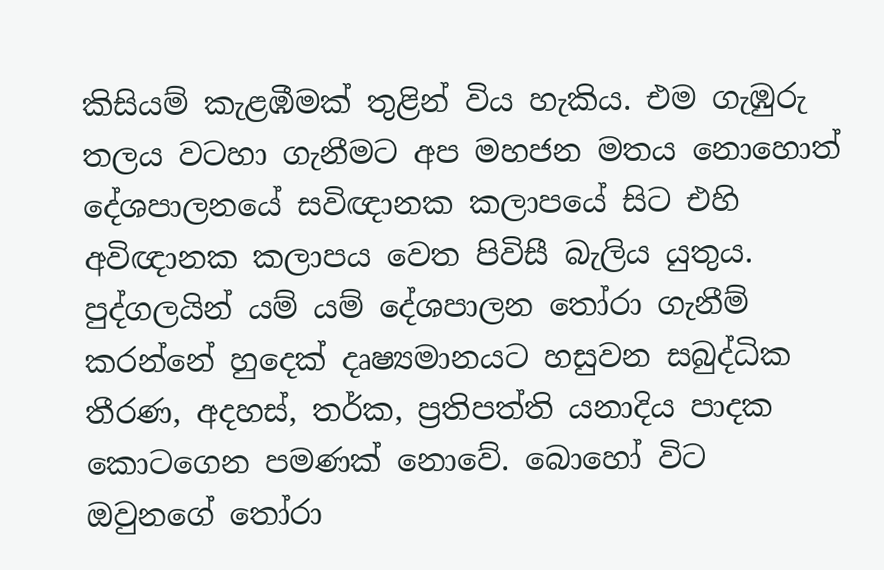කිසියම් කැළඹීමක් තුළින් විය හැකිය. එම ගැඹුරු තලය වටහා ගැනීමට අප මහජන මතය නොහොත් දේශපාලනයේ සවිඥානක කලාපයේ සිට එහි අවිඥානක කලාපය වෙත පිවිසී බැලිය යුතුය. පුද්ගලයින් යම් යම් දේශපාලන තෝරා ගැනීම් කරන්නේ හුදෙක් දෘෂ්‍යමානයට හසුවන සබුද්ධික තීරණ, අදහස්, තර්ක, ප්‍රතිපත්ති යනාදිය පාදක කොටගෙන පමණක් නොවේ. බොහෝ විට ඔවුනගේ තෝරා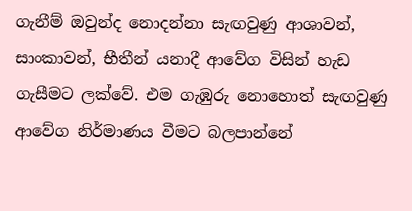ගැනීම් ඔවුන්ද නොදන්නා සැඟවුණු ආශාවන්, සාංකාවන්, භීතීන් යනාදී ආවේග විසින් හැඩ ගැසීමට ලක්වේ. එම ගැඹුරු නොහොත් සැඟවුණු ආවේග නිර්මාණය වීමට බලපාන්නේ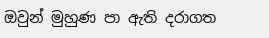ඔවුන් මුහුණ පා ඇති දරාගත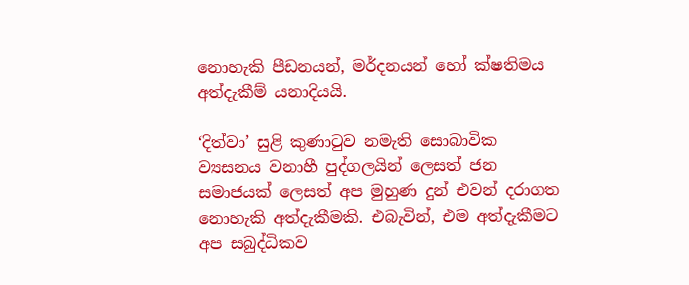නොහැකි පීඩනයන්, මර්දනයන් හෝ ක්ෂතිමය අත්දැකීම් යනාදියයි.

‘දිත්වා’ සුළි කුණාටුව නමැති සොබාවික ව්‍යසනය වනාහී පුද්ගලයින් ලෙසත් ජන සමාජයක් ලෙසත් අප මුහුණ දුන් එවන් දරාගත නොහැකි අත්දැකීමකි. එබැවින්, එම අත්දැකීමට අප සබුද්ධිකව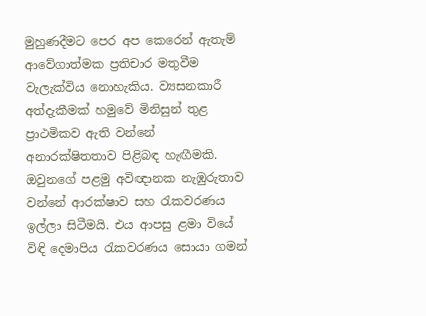මුහුණදීමට පෙර අප කෙරෙන් ඇතැම් ආවේගාත්මක ප්‍රතිචාර මතුවීම වැලැක්විය නොහැකිය. ව්‍යසනකාරී අත්දැකීමක් හමුවේ මිනිසුන් තුළ ප්‍රාථමිකව ඇති වන්නේ අනාරක්ෂිතතාව පිළිබඳ හැඟීමකි. ඔවුනගේ පළමු අවිඥානක නැඹුරුතාව වන්නේ ආරක්ෂාව සහ රැකවරණය ඉල්ලා සිටීමයි. එය ආපසු ළමා වියේ විඳි දෙමාපිය රැකවරණය සොයා ගමන්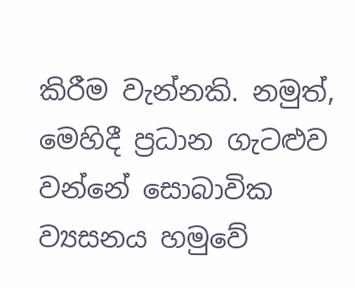කිරීම වැන්නකි. නමුත්, මෙහිදී ප්‍රධාන ගැටළුව වන්නේ සොබාවික ව්‍යසනය හමුවේ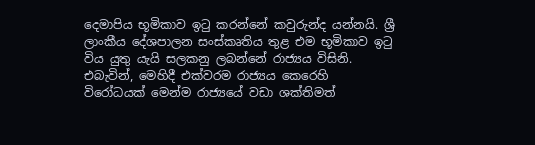දෙමාපිය භූමිකාව ඉටු කරන්නේ කවුරුන්ද යන්නයි. ශ්‍රී ලාංකීය දේශපාලන සංස්කෘතිය තුළ එම භූමිකාව ඉටු විය යුතු යැයි සලකනු ලබන්නේ රාජ්‍යය විසිනි. එබැවින්, මෙහිදී එක්වරම රාජ්‍යය කෙරෙහි විරෝධයක් මෙන්ම රාජ්‍යයේ වඩා ශක්තිමත්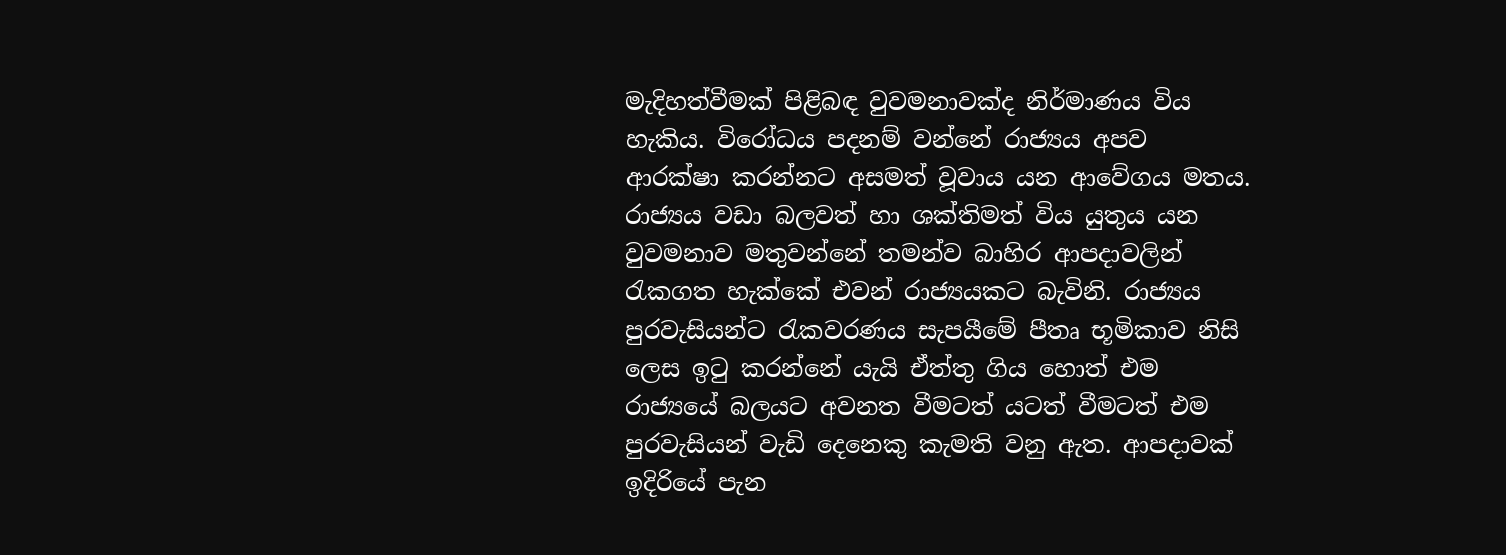මැදිහත්වීමක් පිළිබඳ වුවමනාවක්ද නිර්මාණය විය හැකිය. විරෝධය පදනම් වන්නේ රාජ්‍යය අපව ආරක්ෂා කරන්නට අසමත් වූවාය යන ආවේගය මතය. රාජ්‍යය වඩා බලවත් හා ශක්තිමත් විය යුතුය යන වුවමනාව මතුවන්නේ තමන්ව බාහිර ආපදාවලින් රැකගත හැක්කේ එවන් රාජ්‍යයකට බැවිනි. රාජ්‍යය පුරවැසියන්ට රැකවරණය සැපයීමේ පීතෘ භූමිකාව නිසි ලෙස ඉටු කරන්නේ යැයි ඒත්තු ගිය හොත් එම රාජ්‍යයේ බලයට අවනත වීමටත් යටත් වීමටත් එම පුරවැසියන් වැඩි දෙනෙකු කැමති වනු ඇත. ආපදාවක් ඉදිරියේ පැන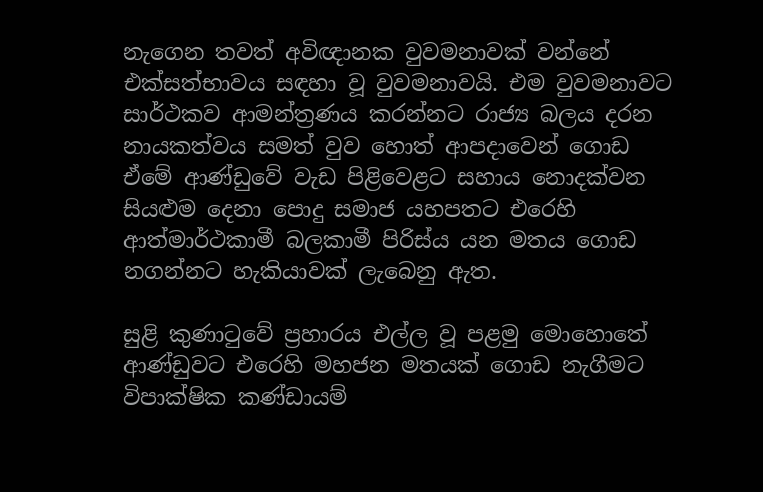නැගෙන තවත් අවිඥානක වුවමනාවක් වන්නේ එක්සත්භාවය සඳහා වූ වුවමනාවයි. එම වුවමනාවට සාර්ථකව ආමන්ත්‍රණය කරන්නට රාජ්‍ය බලය දරන නායකත්වය සමත් වුව හොත් ආපදාවෙන් ගොඩ ඒමේ ආණ්ඩුවේ වැඩ පිළිවෙළට සහාය නොදක්වන සියළුම දෙනා පොදු සමාජ යහපතට එරෙහි ආත්මාර්ථකාමී බලකාමී පිරිස්ය යන මතය ගොඩ නගන්නට හැකියාවක් ලැබෙනු ඇත.

සුළි කුණාටුවේ ප්‍රහාරය එල්ල වූ පළමු මොහොතේ ආණ්ඩුවට එරෙහි මහජන මතයක් ගොඩ නැගීමට විපාක්ෂික කණ්ඩායම්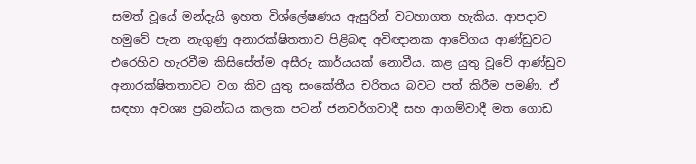සමත් වූයේ මන්දැයි ඉහත විශ්ලේෂණය ඇසුරින් වටහාගත හැකිය. ආපදාව හමුවේ පැන නැගුණු අනාරක්ෂිතතාව පිළිබඳ අවිඥානක ආවේගය ආණ්ඩුවට එරෙහිව හැරවීම කිසිසේත්ම අසීරු කාර්යයක් නොවීය. කළ යුතු වූවේ ආණ්ඩුව අනාරක්ෂිතතාවට වග කිව යුතු සංකේතීය චරිතය බවට පත් කිරීම පමණි. ඒ සඳහා අවශ්‍ය ප්‍රබන්ධය කලක පටන් ජනවර්ගවාදී සහ ආගම්වාදී මත ගොඩ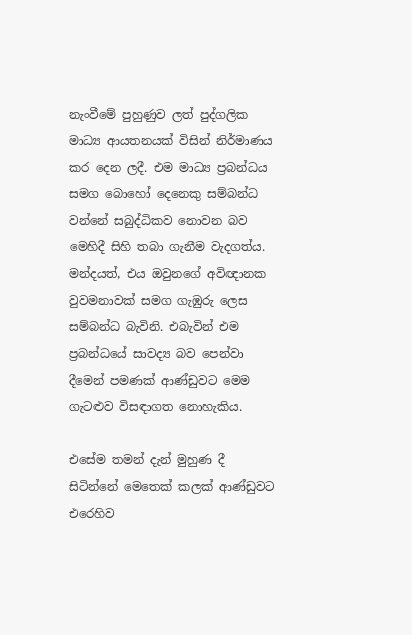නැංවීමේ පුහුණුව ලත් පුද්ගලික මාධ්‍ය ආයතනයක් විසින් නිර්මාණය කර දෙන ලදී. එම මාධ්‍ය ප්‍රබන්ධය සමග බොහෝ දෙනෙකු සම්බන්ධ වන්නේ සබුද්ධිකව නොවන බව මෙහිදී සිහි තබා ගැනීම වැදගත්ය. මන්දයත්, එය ඔවුනගේ අවිඥානක වුවමනාවක් සමග ගැඹුරු ලෙස සම්බන්ධ බැවිනි. එබැවින් එම ප්‍රබන්ධයේ සාවද්‍ය බව පෙන්වා දීමෙන් පමණක් ආණ්ඩුවට මෙම ගැටළුව විසඳාගත නොහැකිය.

එසේම තමන් දැන් මුහුණ දී සිටින්නේ මෙතෙක් කලක් ආණ්ඩුවට එරෙහිව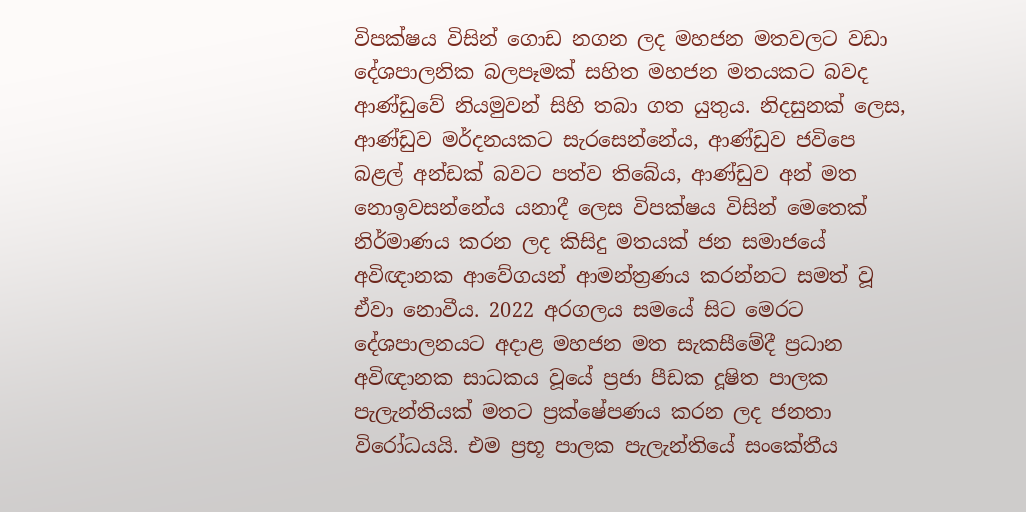විපක්ෂය විසින් ගොඩ නගන ලද මහජන මතවලට වඩා දේශපාලනික බලපෑමක් සහිත මහජන මතයකට බවද ආණ්ඩුවේ නියමුවන් සිහි තබා ගත යුතුය. නිදසුනක් ලෙස, ආණ්ඩුව මර්දනයකට සැරසෙන්නේය, ආණ්ඩුව ජවිපෙ බළල් අන්ඩක් බවට පත්ව තිබේය, ආණ්ඩුව අන් මත නොඉවසන්නේය යනාදී ලෙස විපක්ෂය විසින් මෙතෙක් නිර්මාණය කරන ලද කිසිදු මතයක් ජන සමාජයේ අවිඥානක ආවේගයන් ආමන්ත්‍රණය කරන්නට සමත් වූ ඒවා නොවීය. 2022 අරගලය සමයේ සිට මෙරට දේශපාලනයට අදාළ මහජන මත සැකසීමේදී ප්‍රධාන අවිඥානක සාධකය වූයේ ප්‍රජා පීඩක දූෂිත පාලක පැලැන්තියක් මතට ප්‍රක්ෂේපණය කරන ලද ජනතා විරෝධයයි. එම ප්‍රභූ පාලක පැලැන්තියේ සංකේතීය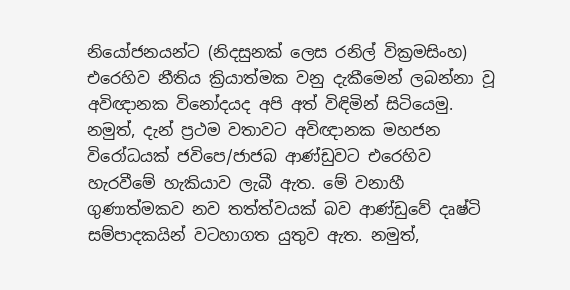නියෝජනයන්ට (නිදසුනක් ලෙස රනිල් වික්‍රමසිංහ) එරෙහිව නීතිය ක්‍රියාත්මක වනු දැකීමෙන් ලබන්නා වූ අවිඥානක විනෝදයද අපි අත් විඳිමින් සිටියෙමු. නමුත්, දැන් ප්‍රථම වතාවට අවිඥානක මහජන විරෝධයක් ජවිපෙ/ජාජබ ආණ්ඩුවට එරෙහිව හැරවීමේ හැකියාව ලැබී ඇත. මේ වනාහී ගුණාත්මකව නව තත්ත්වයක් බව ආණ්ඩුවේ දෘෂ්ටි සම්පාදකයින් වටහාගත යුතුව ඇත. නමුත්,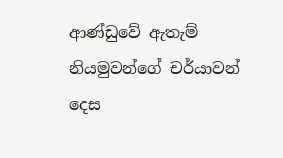ආණ්ඩුවේ ඇතැම් නියමුවන්ගේ චර්යාවන් දෙස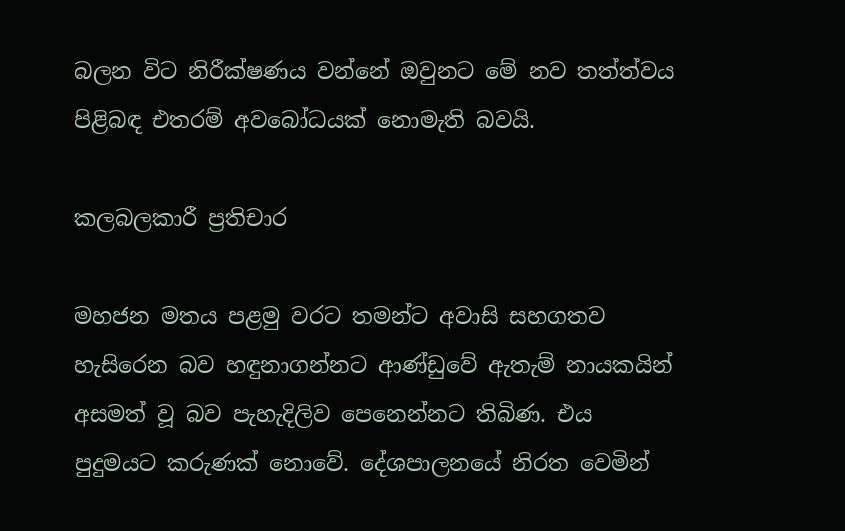බලන විට නිරීක්ෂණය වන්නේ ඔවුනට මේ නව තත්ත්වය පිළිබඳ එතරම් අවබෝධයක් නොමැති බවයි.

කලබලකාරී ප්‍රතිචාර

මහජන මතය පළමු වරට තමන්ට අවාසි සහගතව හැසිරෙන බව හඳුනාගන්නට ආණ්ඩුවේ ඇතැම් නායකයින් අසමත් වූ බව පැහැදිලිව පෙනෙන්නට තිබිණ. එය පුදුමයට කරුණක් නොවේ. දේශපාලනයේ නිරත වෙමින්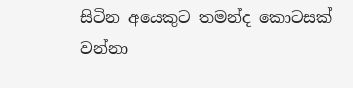සිටින අයෙකුට තමන්ද කොටසක් වන්නා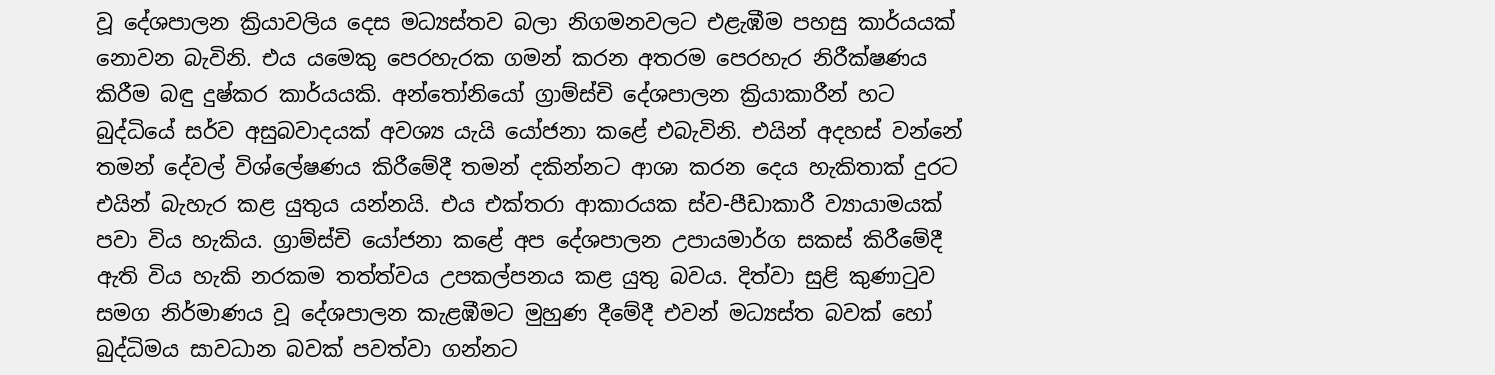වූ දේශපාලන ක්‍රියාවලිය දෙස මධ්‍යස්තව බලා නිගමනවලට එළැඹීම පහසු කාර්යයක් නොවන බැවිනි. එය යමෙකු පෙරහැරක ගමන් කරන අතරම පෙරහැර නිරීක්ෂණය කිරීම බඳු දුෂ්කර කාර්යයකි. අන්තෝනියෝ ග්‍රාම්ස්චි දේශපාලන ක්‍රියාකාරීන් හට බුද්ධියේ සර්ව අසුබවාදයක් අවශ්‍ය යැයි යෝජනා කළේ එබැවිනි. එයින් අදහස් වන්නේ තමන් දේවල් විශ්ලේෂණය කිරීමේදී තමන් දකින්නට ආශා කරන දෙය හැකිතාක් දුරට එයින් බැහැර කළ යුතුය යන්නයි. එය එක්තරා ආකාරයක ස්ව-පීඩාකාරී ව්‍යායාමයක් පවා විය හැකිය. ග්‍රාම්ස්චි යෝජනා කළේ අප දේශපාලන උපායමාර්ග සකස් කිරීමේදී ඇති විය හැකි නරකම තත්ත්වය උපකල්පනය කළ යුතු බවය. දිත්වා සුළි කුණාටුව සමග නිර්මාණය වූ දේශපාලන කැළඹීමට මුහුණ දීමේදී එවන් මධ්‍යස්ත බවක් හෝ බුද්ධිමය සාවධාන බවක් පවත්වා ගන්නට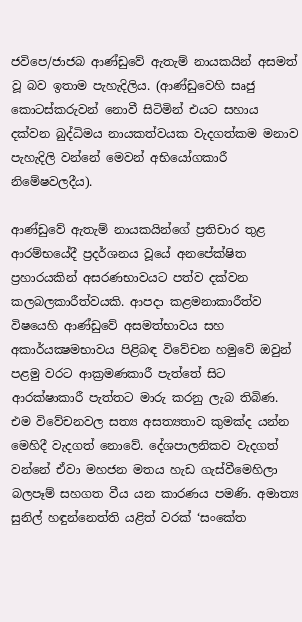ජවිපෙ/ජාජබ ආණ්ඩුවේ ඇතැම් නායකයින් අසමත් වූ බව ඉතාම පැහැදිලිය. (ආණ්ඩුවෙහි සෘජු කොටස්කරුවන් නොවී සිටිමින් එයට සහාය දක්වන බුද්ධිමය නායකත්වයක වැදගත්කම මනාව පැහැදිලි වන්නේ මෙවන් අභියෝගකාරී නිමේෂවලදීය).

ආණ්ඩුවේ ඇතැම් නායකයින්ගේ ප්‍රතිචාර තුළ ආරම්භයේදී ප්‍රදර්ශනය වූයේ අනපේක්ෂිත ප්‍රහාරයකින් අසරණභාවයට පත්ව දක්වන කලබලකාරීත්වයකි. ආපදා කළමනාකාරීත්ව විෂයෙහි ආණ්ඩුවේ අසමත්භාවය සහ අකාර්යක්‍ෂමභාවය පිළිබඳ විවේචන හමුවේ ඔවුන් පළමු වරට ආක්‍රමණකාරී පැත්තේ සිට ආරක්ෂාකාරී පැත්තට මාරු කරනු ලැබ තිබිණ. එම විවේචනවල සත්‍ය අසත්‍යතාව කුමක්ද යන්න මෙහිදී වැදගත් නොවේ. දේශපාලනිකව වැදගත් වන්නේ ඒවා මහජන මතය හැඩ ගැස්වීමෙහිලා බලපෑම් සහගත වීය යන කාරණය පමණි. අමාත්‍ය සුනිල් හඳුන්නෙත්ති යළිත් වරක් ‘සංකේත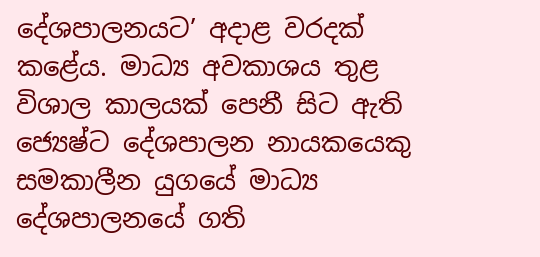දේශපාලනයට’ අදාළ වරදක් කළේය. මාධ්‍ය අවකාශය තුළ විශාල කාලයක් පෙනී සිට ඇති ජ්‍යෙෂ්ට දේශපාලන නායකයෙකු සමකාලීන යුගයේ මාධ්‍ය දේශපාලනයේ ගති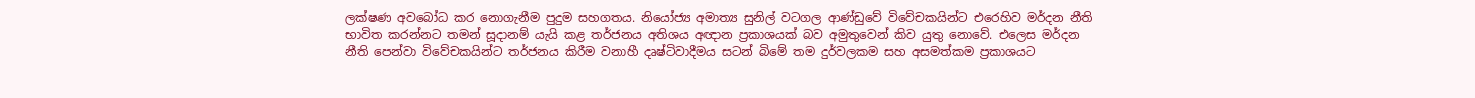ලක්ෂණ අවබෝධ කර නොගැනීම පුදුම සහගතය. නියෝජ්‍ය අමාත්‍ය සුනිල් වටගල ආණ්ඩුවේ විවේචකයින්ට එරෙහිව මර්දන නීති භාවිත කරන්නට තමන් සූදානම් යැයි කළ තර්ජනය අතිශය අඥාන ප්‍රකාශයක් බව අමුතුවෙන් කිව යුතු නොවේ. එලෙස මර්දන නීති පෙන්වා විවේචකයින්ට තර්ජනය කිරීම වනාහී දෘෂ්ටිවාදීමය සටන් බිමේ තම දුර්වලකම සහ අසමත්කම ප්‍රකාශයට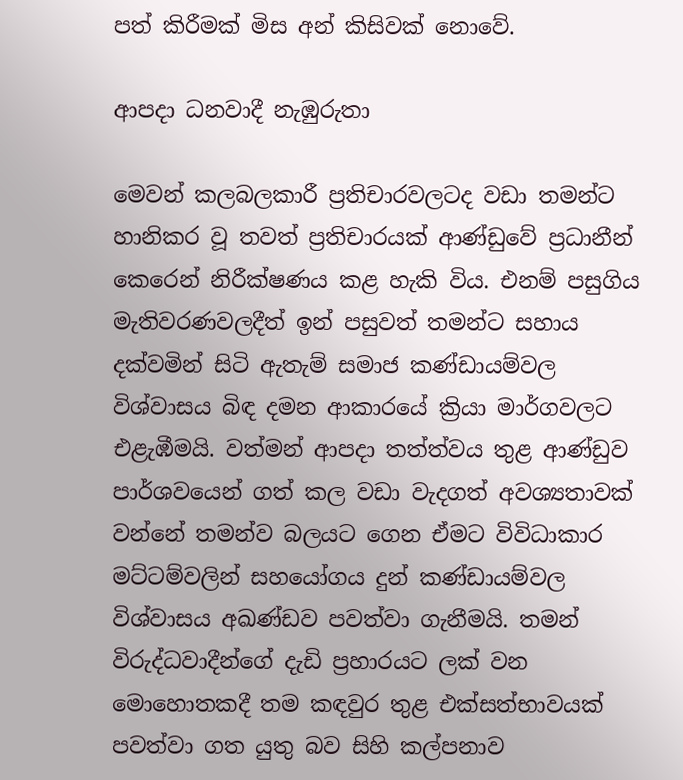පත් කිරීමක් මිස අන් කිසිවක් නොවේ.

ආපදා ධනවාදී නැඹුරුතා

මෙවන් කලබලකාරී ප්‍රතිචාරවලටද වඩා තමන්ට හානිකර වූ තවත් ප්‍රතිචාරයක් ආණ්ඩුවේ ප්‍රධානීන් කෙරෙන් නිරීක්ෂණය කළ හැකි විය. එනම් පසුගිය මැතිවරණවලදීත් ඉන් පසුවත් තමන්ට සහාය දක්වමින් සිටි ඇතැම් සමාජ කණ්ඩායම්වල විශ්වාසය බිඳ දමන ආකාරයේ ක්‍රියා මාර්ගවලට එළැඹීමයි. වත්මන් ආපදා තත්ත්වය තුළ ආණ්ඩුව පාර්ශවයෙන් ගත් කල වඩා වැදගත් අවශ්‍යතාවක් වන්නේ තමන්ව බලයට ගෙන ඒමට විවිධාකාර මට්ටම්වලින් සහයෝගය දුන් කණ්ඩායම්වල විශ්වාසය අඛණ්ඩව පවත්වා ගැනීමයි. තමන් විරුද්ධවාදීන්ගේ දැඩි ප්‍රහාරයට ලක් වන මොහොතකදී තම කඳවුර තුළ එක්සත්භාවයක් පවත්වා ගත යුතු බව සිහි කල්පනාව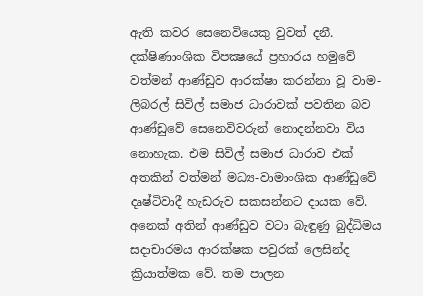ඇති කවර සෙනෙවියෙකු වුවත් දනී. දක්ෂිණාංශික විපක්‍ෂයේ ප්‍රහාරය හමුවේ වත්මන් ආණ්ඩුව ආරක්ෂා කරන්නා වූ වාම-ලිබරල් සිවිල් සමාජ ධාරාවක් පවතින බව ආණ්ඩුවේ සෙනෙවිවරුන් නොදන්නවා විය නොහැක. එම සිවිල් සමාජ ධාරාව එක් අතකින් වත්මන් මධ්‍ය-වාමාංශික ආණ්ඩුවේ දෘෂ්ටිවාදී හැඩරුව සකසන්නට දායක වේ. අනෙක් අතින් ආණ්ඩුව වටා බැඳුණු බුද්ධිමය සදාචාරමය ආරක්ෂක පවුරක් ලෙසින්ද ක්‍රියාත්මක වේ. තම පාලන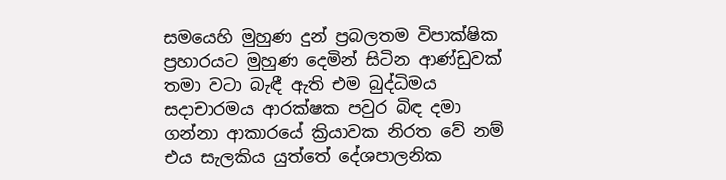සමයෙහි මුහුණ දුන් ප්‍රබලතම විපාක්ෂික ප්‍රහාරයට මුහුණ දෙමින් සිටින ආණ්ඩුවක් තමා වටා බැඳී ඇති එම බුද්ධිමය සදාචාරමය ආරක්ෂක පවුර බිඳ දමා ගන්නා ආකාරයේ ක්‍රියාවක නිරත වේ නම් එය සැලකිය යුත්තේ දේශපාලනික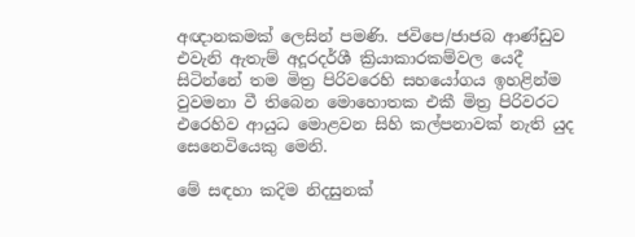අඥානකමක් ලෙසින් පමණි. ජවිපෙ/ජාජබ ආණ්ඩුව එවැනි ඇතැම් අදූරදර්ශී ක්‍රියාකාරකම්වල යෙදී සිටින්නේ තම මිත්‍ර පිරිවරෙහි සහයෝගය ඉහළින්ම වුවමනා වී තිබෙන මොහොතක එකී මිත්‍ර පිරිවරට එරෙහිව ආයුධ මොළවන සිහි කල්පනාවක් නැති යුද සෙනෙවියෙකු මෙනි.

මේ සඳහා කදිම නිදසුනක්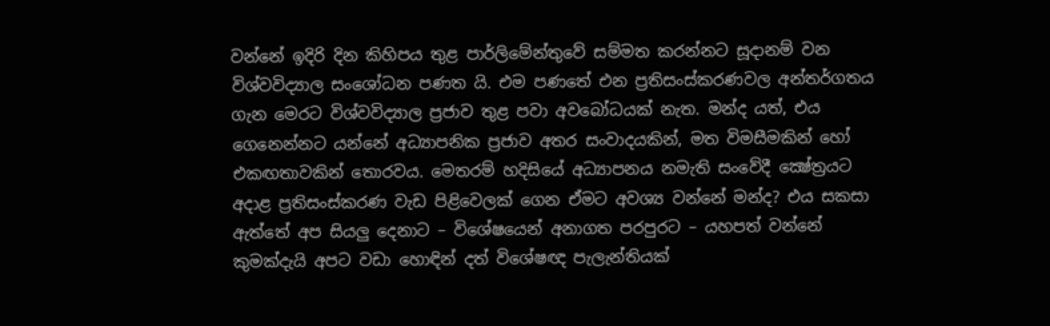වන්නේ ඉදිරි දින කිහිපය තුළ පාර්ලිමේන්තුවේ සම්මත කරන්නට සූදානම් වන විශ්වවිද්‍යාල සංශෝධන පණත යි. එම පණතේ එන ප්‍රතිසංස්කරණවල අන්තර්ගතය ගැන මෙරට විශ්වවිද්‍යාල ප්‍රජාව තුළ පවා අවබෝධයක් නැත. මන්ද යත්, එය ගෙනෙන්නට යන්නේ අධ්‍යාපනික ප්‍රජාව අතර සංවාදයකින්, මත විමසීමකින් හෝ එකඟතාවකින් තොරවය. මෙතරම් හදිසියේ අධ්‍යාපනය නමැති සංවේදී ක්‍ෂේත්‍රයට අදාළ ප්‍රතිසංස්කරණ වැඩ පිළිවෙලක් ගෙන ඒමට අවශ්‍ය වන්නේ මන්ද? එය සකසා ඇත්තේ අප සියලු දෙනාට – විශේෂයෙන් අනාගත පරපුරට – යහපත් වන්නේ කුමක්දැයි අපට වඩා හොඳින් දත් විශේෂඥ පැලැන්තියක්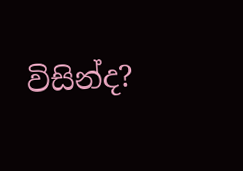විසින්ද?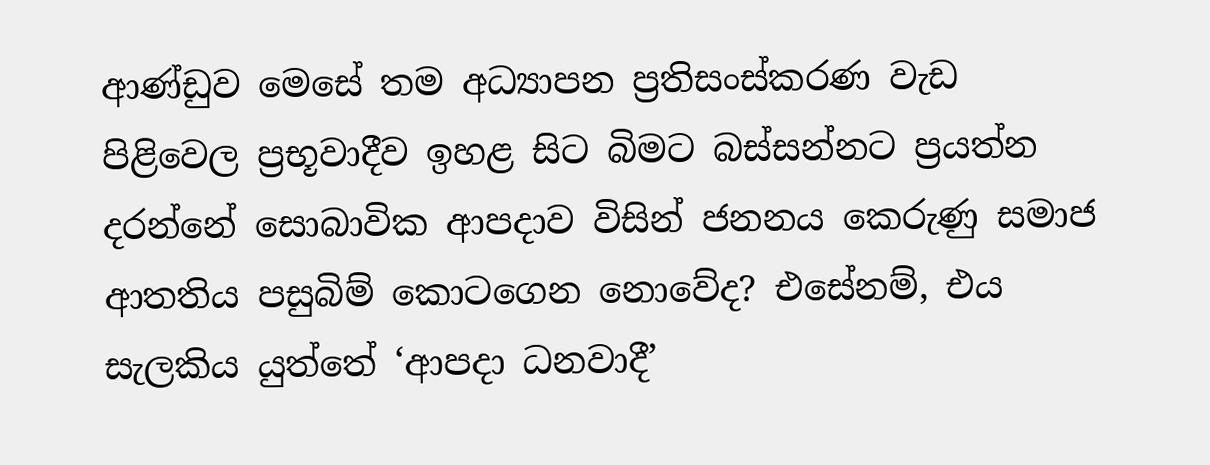ආණ්ඩුව මෙසේ තම අධ්‍යාපන ප්‍රතිසංස්කරණ වැඩ පිළිවෙල ප්‍රභූවාදීව ඉහළ සිට බිමට බස්සන්නට ප්‍රයත්න දරන්නේ සොබාවික ආපදාව විසින් ජනනය කෙරුණු සමාජ ආතතිය පසුබිම් කොටගෙන නොවේද? එසේනම්, එය සැලකිය යුත්තේ ‘ආපදා ධනවාදී’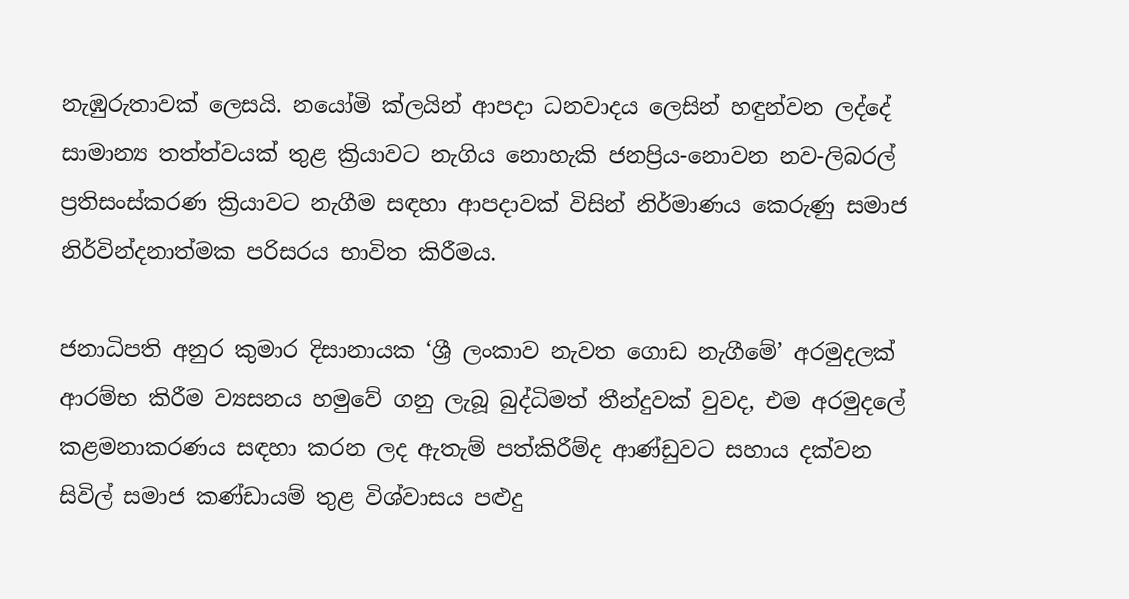නැඹුරුතාවක් ලෙසයි. නයෝමි ක්ලයින් ආපදා ධනවාදය ලෙසින් හඳුන්වන ලද්දේ සාමාන්‍ය තත්ත්වයක් තුළ ක්‍රියාවට නැගිය නොහැකි ජනප්‍රිය-නොවන නව-ලිබරල් ප්‍රතිසංස්කරණ ක්‍රියාවට නැගීම සඳහා ආපදාවක් විසින් නිර්මාණය කෙරුණු සමාජ නිර්වින්දනාත්මක පරිසරය භාවිත කිරීමය.

ජනාධිපති අනුර කුමාර දිසානායක ‘ශ්‍රී ලංකාව නැවත ගොඩ නැගීමේ’ අරමුදලක් ආරම්භ කිරීම ව්‍යසනය හමුවේ ගනු ලැබූ බුද්ධිමත් තීන්දුවක් වුවද, එම අරමුදලේ කළමනාකරණය සඳහා කරන ලද ඇතැම් පත්කිරීම්ද ආණ්ඩුවට සහාය දක්වන සිවිල් සමාජ කණ්ඩායම් තුළ විශ්වාසය පළුදු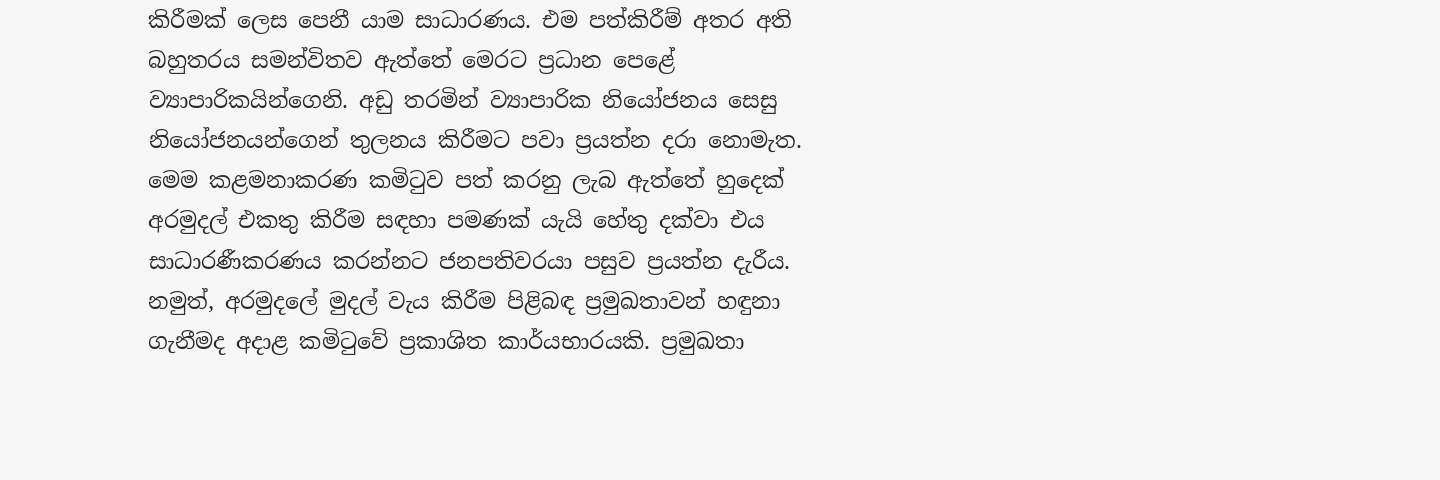කිරීමක් ලෙස පෙනී යාම සාධාරණය. එම පත්කිරීම් අතර අති බහුතරය සමන්විතව ඇත්තේ මෙරට ප්‍රධාන පෙළේ ව්‍යාපාරිකයින්ගෙනි. අඩු තරමින් ව්‍යාපාරික නියෝජනය සෙසු නියෝජනයන්ගෙන් තුලනය කිරීමට පවා ප්‍රයත්න දරා නොමැත. මෙම කළමනාකරණ කමිටුව පත් කරනු ලැබ ඇත්තේ හුදෙක් අරමුදල් එකතු කිරීම සඳහා පමණක් යැයි හේතු දක්වා එය සාධාරණීකරණය කරන්නට ජනපතිවරයා පසුව ප්‍රයත්න දැරීය. නමුත්, අරමුදලේ මුදල් වැය කිරීම පිළිබඳ ප්‍රමුඛතාවන් හඳුනා ගැනීමද අදාළ කමිටුවේ ප්‍රකාශිත කාර්යභාරයකි. ප්‍රමුඛතා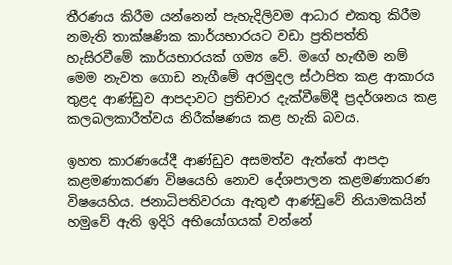තීරණය කිරීම යන්නෙන් පැහැදිලිවම ආධාර එකතු කිරීම නමැති තාක්ෂණික කාර්යභාරයට වඩා ප්‍රතිපත්ති හැසිරවීමේ කාර්යභාරයක් ගම්‍ය වේ. මගේ හැඟීම නම් මෙම නැවත ගොඩ නැගීමේ අරමුදල ස්ථාපිත කළ ආකාරය තුළද ආණ්ඩුව ආපදාවට ප්‍රතිචාර දැක්වීමේදී ප්‍රදර්ශනය කළ කලබලකාරීත්වය නිරීක්ෂණය කළ හැකි බවය.

ඉහත කාරණයේදී ආණ්ඩුව අසමත්ව ඇත්තේ ආපදා කළමණාකරණ විෂයෙහි නොව දේශපාලන කළමණාකරණ විෂයෙහිය. ජනාධිපතිවරයා ඇතුළු ආණ්ඩුවේ නියාමකයින් හමුවේ ඇති ඉදිරි අභියෝගයක් වන්නේ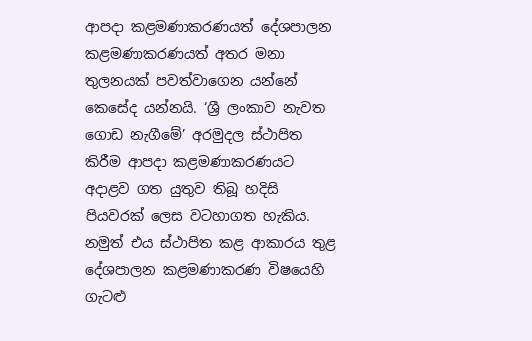ආපදා කළමණාකරණයත් දේශපාලන කළමණාකරණයත් අතර මනා තුලනයක් පවත්වාගෙන යන්නේ කෙසේද යන්නයි. ‘ශ්‍රී ලංකාව නැවත ගොඩ නැගීමේ’ අරමුදල ස්ථාපිත කිරීම ආපදා කළමණාකරණයට අදාළව ගත යුතුව තිබූ හදිසි පියවරක් ලෙස වටහාගත හැකිය. නමුත් එය ස්ථාපිත කළ ආකාරය තුළ දේශපාලන කළමණාකරණ විෂයෙහි ගැටළු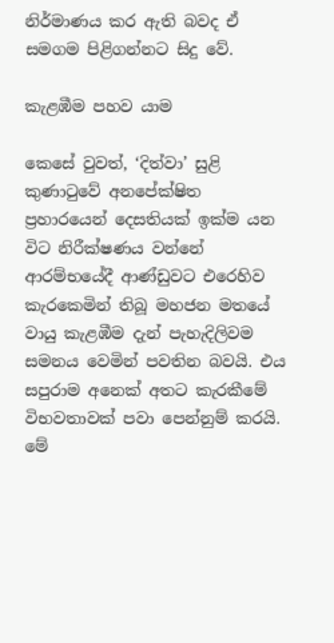නිර්මාණය කර ඇති බවද ඒ සමගම පිළිගන්නට සිදු වේ.

කැළඹීම පහව යාම

කෙසේ වුවත්, ‘දිත්වා’ සුළි කුණාටුවේ අනපේක්ෂිත ප්‍රහාරයෙන් දෙසතියක් ඉක්ම යන විට නිරීක්ෂණය වන්නේ ආරම්භයේදී ආණ්ඩුවට එරෙහිව කැරකෙමින් තිබූ මහජන මතයේ වායු කැළඹීම දැන් පැහැදිලිවම සමනය වෙමින් පවතින බවයි. එය සපුරාම අනෙක් අතට කැරකීමේ විභවතාවක් පවා පෙන්නුම් කරයි. මේ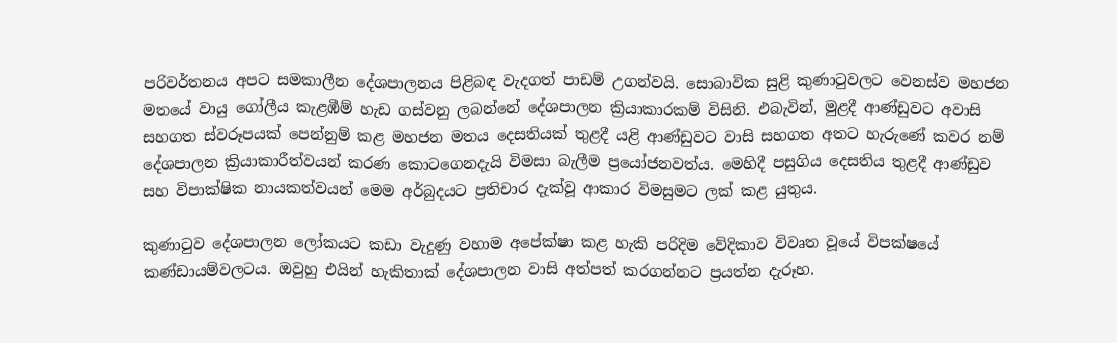පරිවර්තනය අපට සමකාලීන දේශපාලනය පිළිබඳ වැදගත් පාඩම් උගන්වයි. සොබාවික සුළි කුණාටුවලට වෙනස්ව මහජන මතයේ වායු ගෝලීය කැළඹීම් හැඩ ගස්වනු ලබන්නේ දේශපාලන ක්‍රියාකාරකම් විසිනි. එබැවින්, මුළදී ආණ්ඩුවට අවාසි සහගත ස්වරූපයක් පෙන්නුම් කළ මහජන මතය දෙසතියක් තුළදී යළි ආණ්ඩුවට වාසි සහගත අතට හැරුණේ කවර නම් දේශපාලන ක්‍රියාකාරීත්වයන් කරණ කොටගෙනදැයි විමසා බැලීම ප්‍රයෝජනවත්ය. මෙහිදී පසුගිය දෙසතිය තුළදී ආණ්ඩුව සහ විපාක්ෂික නායකත්වයන් මෙම අර්බුදයට ප්‍රතිචාර දැක්වූ ආකාර විමසුමට ලක් කළ යුතුය.

කුණාටුව දේශපාලන ලෝකයට කඩා වැදුණු වහාම අපේක්ෂා කළ හැකි පරිදිම වේදිකාව විවෘත වූයේ විපක්ෂයේ කණ්ඩායම්වලටය. ඔවුහු එයින් හැකිතාක් දේශපාලන වාසි අත්පත් කරගන්නට ප්‍රයත්න දැරූහ.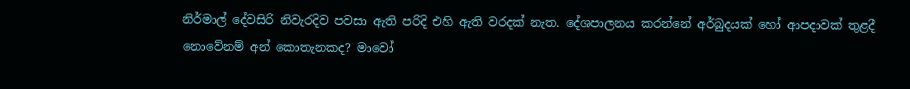නිර්මාල් දේවසිරි නිවැරදිව පවසා ඇති පරිදි එහි ඇති වරදක් නැත. දේශපාලනය කරන්නේ අර්බුදයක් හෝ ආපදාවක් තුළදී නොවේනම් අන් කොතැනකද? මාවෝ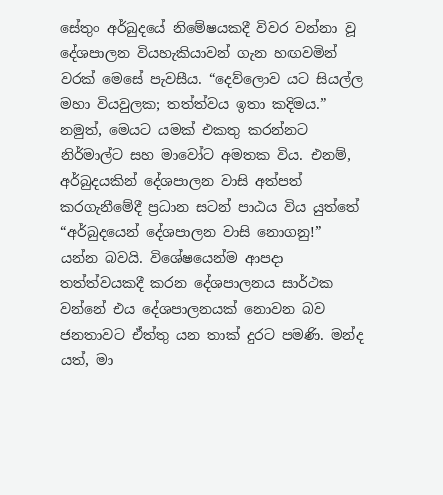සේතුං අර්බුදයේ නිමේෂයකදී විවර වන්නා වූ දේශපාලන වියහැකියාවන් ගැන හඟවමින් වරක් මෙසේ පැවසීය. “දෙව්ලොව යට සියල්ල මහා වියවුලක; තත්ත්වය ඉතා කදිමය.” නමුත්, මෙයට යමක් එකතු කරන්නට නිර්මාල්ට සහ මාවෝට අමතක විය. එනම්, අර්බුදයකින් දේශපාලන වාසි අත්පත් කරගැනීමේදී ප්‍රධාන සටන් පාඨය විය යුත්තේ “අර්බුදයෙන් දේශපාලන වාසි නොගනු!” යන්න බවයි. විශේෂයෙන්ම ආපදා තත්ත්වයකදී කරන දේශපාලනය සාර්ථක වන්නේ එය දේශපාලනයක් නොවන බව ජනතාවට ඒත්තු යන තාක් දුරට පමණි. මන්ද යත්, මා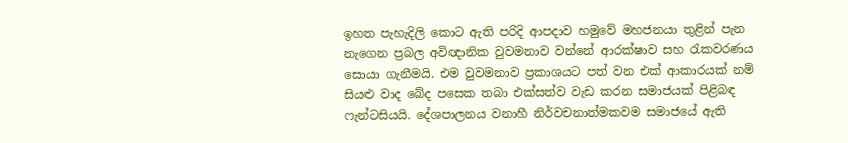ඉහත පැහැදිලි කොට ඇති පරිදි ආපදාව හමුවේ මහජනයා තුළින් පැන නැගෙන ප්‍රබල අවිඥානික වුවමනාව වන්නේ ආරක්ෂාව සහ රැකවරණය සොයා ගැනීමයි. එම වුවමනාව ප්‍රකාශයට පත් වන එක් ආකාරයක් නම් සියළු වාද බේද පසෙක තබා එක්සත්ව වැඩ කරන සමාජයක් පිළිබඳ ෆැන්ටසියයි. දේශපාලනය වනාහී නිර්වචනාත්මකවම සමාජයේ ඇති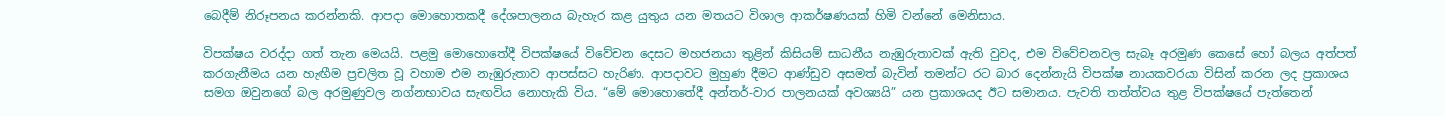බෙදීම් නිරූපනය කරන්නකි. ආපදා මොහොතකදී දේශපාලනය බැහැර කළ යුතුය යන මතයට විශාල ආකර්ෂණයක් හිමි වන්නේ මෙනිසාය.

විපක්ෂය වරද්දා ගත් තැන මෙයයි. පළමු මොහොතේදී විපක්ෂයේ විවේචන දෙසට මහජනයා තුළින් කිසියම් සාධනීය නැඹුරුතාවක් ඇති වුවද, එම විවේචනවල සැබෑ අරමුණ කෙසේ හෝ බලය අත්පත් කරගැනීමය යන හැඟීම ප්‍රචලිත වූ වහාම එම නැඹුරුතාව ආපස්සට හැරිණ. ආපදාවට මුහුණ දීමට ආණ්ඩුව අසමත් බැවින් තමන්ට රට බාර දෙන්නැයි විපක්ෂ නායකවරයා විසින් කරන ලද ප්‍රකාශය සමග ඔවුනගේ බල අරමුණුවල නග්නභාවය සැඟවිය නොහැකි විය. “මේ මොහොතේදී අන්තර්-වාර පාලනයක් අවශ්‍යයි” යන ප්‍රකාශයද ඊට සමානය. පැවති තත්ත්වය තුළ විපක්ෂයේ පැත්තෙන්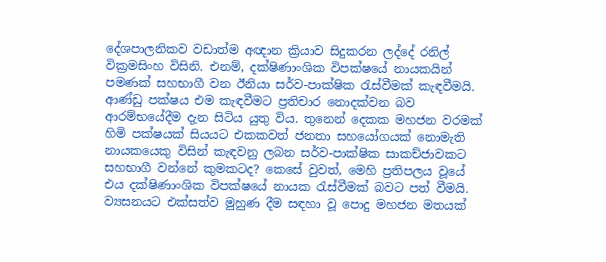දේශපාලනිකව වඩාත්ම අඥාන ක්‍රියාව සිදුකරන ලද්දේ රනිල් වික්‍රමසිංහ විසිනි. එනම්, දක්ෂිණාංශික විපක්ෂයේ නායකයින් පමණක් සහභාගී වන ඊනියා සර්ව-පාක්ෂික රැස්වීමක් කැඳවීමයි. ආණ්ඩු පක්ෂය එම කැඳවීමට ප්‍රතිචාර නොදක්වන බව ආරම්භයේදීම දැන සිටිය යුතු විය. තුනෙන් දෙකක මහජන වරමක් හිමි පක්ෂයක් සියයට එකකවත් ජනතා සහයෝගයක් නොමැති නායකයෙකු විසින් කැඳවනු ලබන සර්ව-පාක්ෂික සාකච්ජාවකට සහභාගී වන්නේ කුමකටද? කෙසේ වුවත්, මෙහි ප්‍රතිපලය වූයේ එය දක්ෂිණාංශික විපක්ෂයේ නායක රැස්වීමක් බවට පත් වීමයි. ව්‍යසනයට එක්සත්ව මුහුණ දීම සඳහා වූ පොදු මහජන මතයක්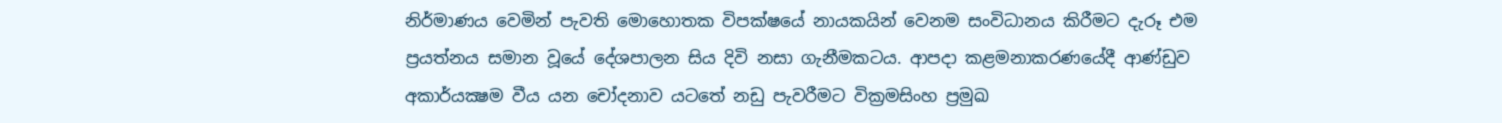නිර්මාණය වෙමින් පැවති මොහොතක විපක්ෂයේ නායකයින් වෙනම සංවිධානය කිරීමට දැරූ එම ප්‍රයත්නය සමාන වූයේ දේශපාලන සිය දිවි නසා ගැනීමකටය. ආපදා කළමනාකරණයේදී ආණ්ඩුව අකාර්යක්‍ෂම වීය යන චෝදනාව යටතේ නඩු පැවරීමට වික්‍රමසිංහ ප්‍රමුඛ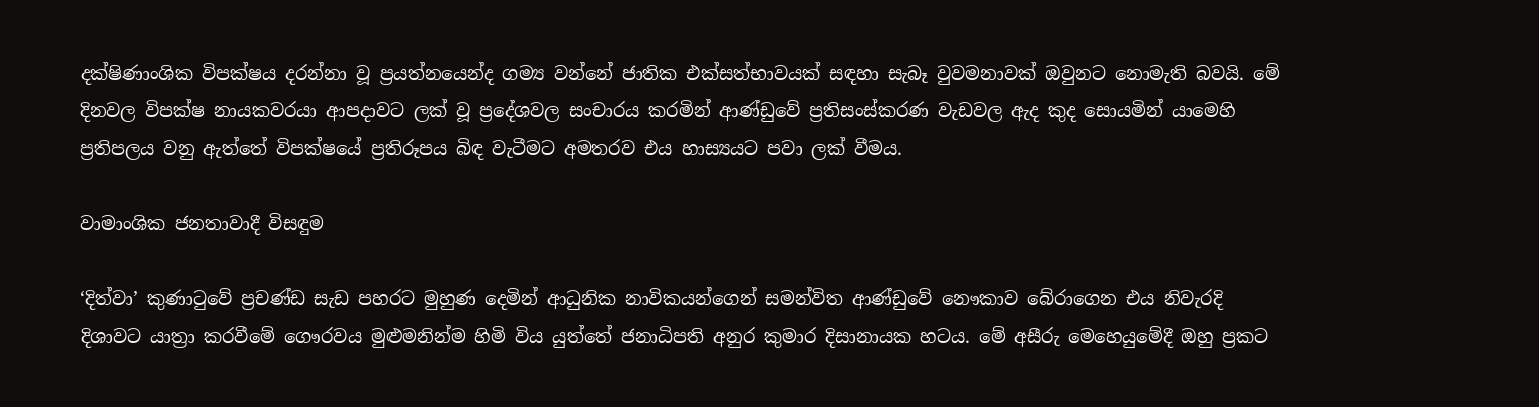දක්ෂිණාංශික විපක්ෂය දරන්නා වූ ප්‍රයත්නයෙන්ද ගම්‍ය වන්නේ ජාතික එක්සත්භාවයක් සඳහා සැබෑ වුවමනාවක් ඔවුනට නොමැති බවයි. මේ දිනවල විපක්ෂ නායකවරයා ආපදාවට ලක් වූ ප්‍රදේශවල සංචාරය කරමින් ආණ්ඩුවේ ප්‍රතිසංස්කරණ වැඩවල ඇද කුද සොයමින් යාමෙහි ප්‍රතිපලය වනු ඇත්තේ විපක්ෂයේ ප්‍රතිරූපය බිඳ වැටීමට අමතරව එය හාස්‍යයට පවා ලක් වීමය.

වාමාංශික ජනතාවාදී විසඳුම

‘දිත්වා’ කුණාටුවේ ප්‍රචණ්ඩ සැඩ පහරට මුහුණ දෙමින් ආධුනික නාවිකයන්ගෙන් සමන්විත ආණ්ඩුවේ නෞකාව බේරාගෙන එය නිවැරදි දිශාවට යාත්‍රා කරවීමේ ගෞරවය මුළුමනින්ම හිමි විය යුත්තේ ජනාධිපති අනුර කුමාර දිසානායක හටය. මේ අසීරු මෙහෙයුමේදී ඔහු ප්‍රකට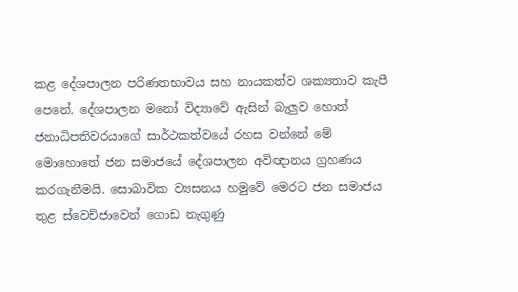කළ දේශපාලන පරිණතභාවය සහ නායකත්ව ශක්‍යතාව කැපී පෙනේ. දේශපාලන මනෝ විද්‍යාවේ ඇසින් බැලුව හොත් ජනාධිපතිවරයාගේ සාර්ථකත්වයේ රහස වන්නේ මේ මොහොතේ ජන සමාජයේ දේශපාලන අවිඥානය ග්‍රහණය කරගැනීමයි. සොබාවික ව්‍යසනය හමුවේ මෙරට ජන සමාජය තුළ ස්වෙච්ජාවෙන් ගොඩ නැගුණු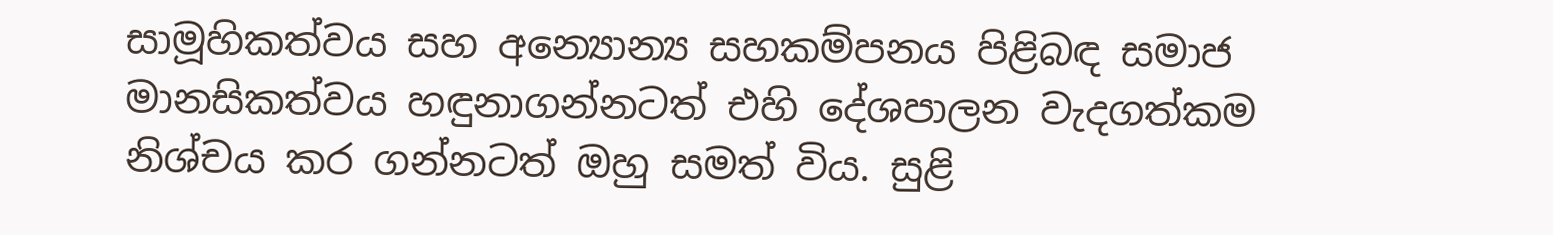සාමූහිකත්වය සහ අන්‍යොන්‍ය සහකම්පනය පිළිබඳ සමාජ මානසිකත්වය හඳුනාගන්නටත් එහි දේශපාලන වැදගත්කම නිශ්චය කර ගන්නටත් ඔහු සමත් විය. සුළි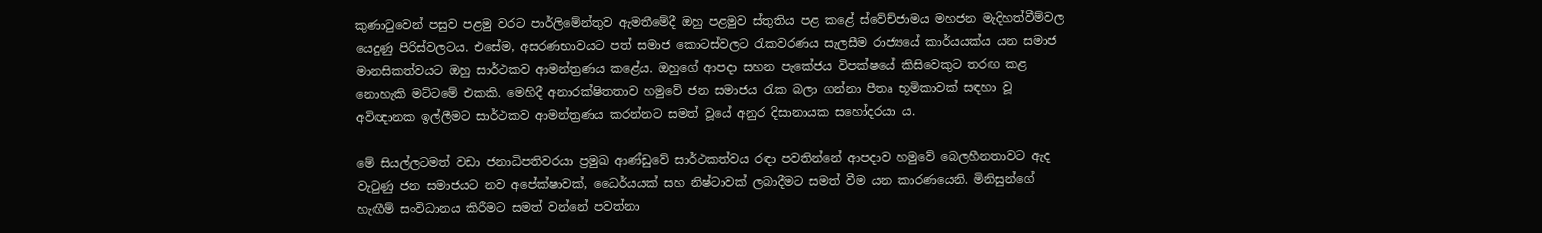කුණාටුවෙන් පසුව පළමු වරට පාර්ලිමේන්තුව ඇමතීමේදී ඔහු පළමුව ස්තුතිය පළ කළේ ස්වේච්ජාමය මහජන මැදිහත්වීම්වල යෙදුණු පිරිස්වලටය. එසේම, අසරණභාවයට පත් සමාජ කොටස්වලට රැකවරණය සැලසීම රාජ්‍යයේ කාර්යයක්ය යන සමාජ මානසිකත්වයට ඔහු සාර්ථකව ආමන්ත්‍රණය කළේය. ඔහුගේ ආපදා සහන පැකේජය විපක්ෂයේ කිසිවෙකුට තරඟ කළ නොහැකි මට්ටමේ එකකි. මෙහිදී අනාරක්ෂිතතාව හමුවේ ජන සමාජය රැක බලා ගන්නා පීතෘ භූමිකාවක් සඳහා වූ අවිඥානක ඉල්ලීමට සාර්ථකව ආමන්ත්‍රණය කරන්නට සමත් වූයේ අනුර දිසානායක සහෝදරයා ය.

මේ සියල්ලටමත් වඩා ජනාධිපතිවරයා ප්‍රමුඛ ආණ්ඩුවේ සාර්ථකත්වය රඳා පවතින්නේ ආපදාව හමුවේ බෙලහීනතාවට ඇද වැටුණු ජන සමාජයට නව අපේක්ෂාවක්, ධෛර්යයක් සහ නිෂ්ටාවක් ලබාදීමට සමත් වීම යන කාරණයෙනි. මිනිසුන්ගේ හැඟීම් සංවිධානය කිරීමට සමත් වන්නේ පවත්නා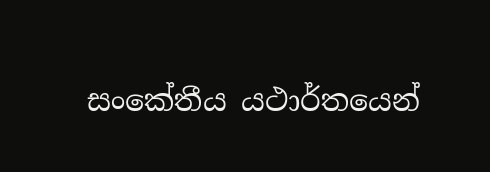සංකේතීය යථාර්තයෙන්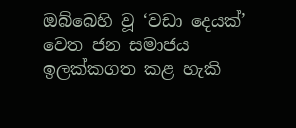ඔබ්බෙහි වූ ‘වඩා දෙයක්’ වෙත ජන සමාජය ඉලක්කගත කළ හැකි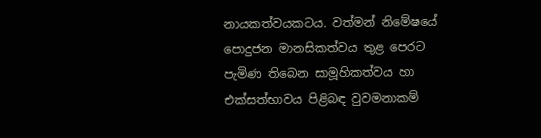නායකත්වයකටය. වත්මන් නිමේෂයේ පොදුජන මානසිකත්වය තුළ පෙරට පැමිණ තිබෙන සාමූහිකත්වය හා එක්සත්භාවය පිළිබඳ වුවමනාකම්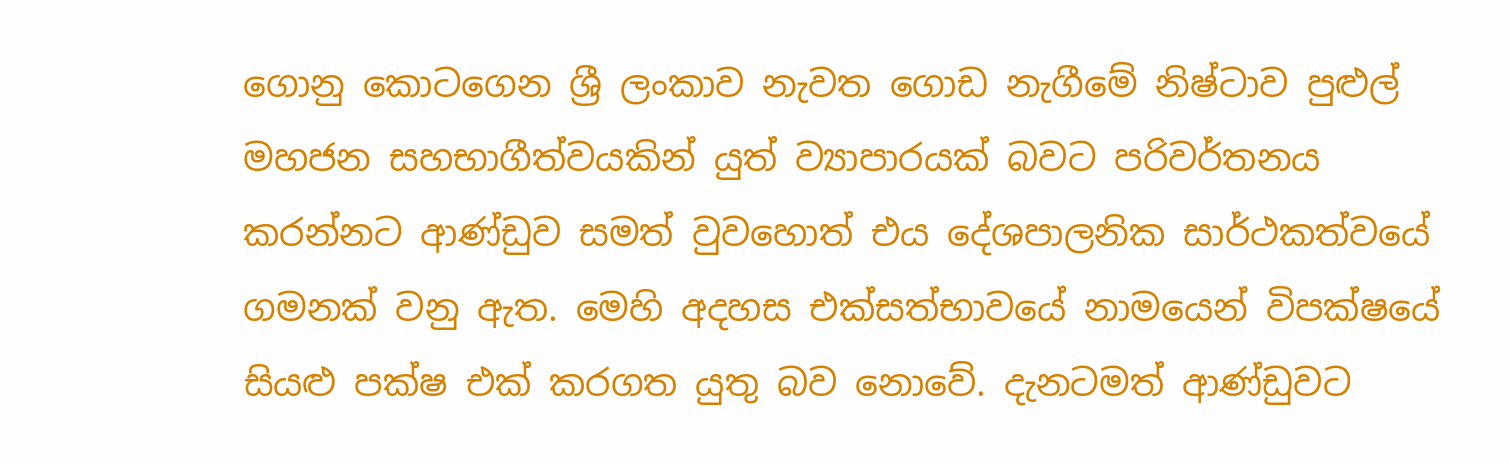ගොනු කොටගෙන ශ්‍රී ලංකාව නැවත ගොඩ නැගීමේ නිෂ්ටාව පුළුල් මහජන සහභාගීත්වයකින් යුත් ව්‍යාපාරයක් බවට පරිවර්තනය කරන්නට ආණ්ඩුව සමත් වුවහොත් එය දේශපාලනික සාර්ථකත්වයේ ගමනක් වනු ඇත. මෙහි අදහස එක්සත්භාවයේ නාමයෙන් විපක්ෂයේ සියළු පක්ෂ එක් කරගත යුතු බව නොවේ. දැනටමත් ආණ්ඩුවට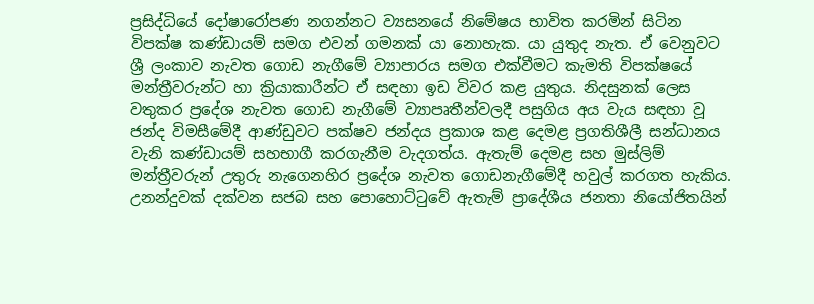ප්‍රසිද්ධියේ දෝෂාරෝපණ නගන්නට ව්‍යසනයේ නිමේෂය භාවිත කරමින් සිටින විපක්ෂ කණ්ඩායම් සමග එවන් ගමනක් යා නොහැක. යා යුතුද නැත. ඒ වෙනුවට ශ්‍රී ලංකාව නැවත ගොඩ නැගීමේ ව්‍යාපාරය සමග එක්වීමට කැමති විපක්ෂයේ මන්ත්‍රීවරුන්ට හා ක්‍රියාකාරීන්ට ඒ සඳහා ඉඩ විවර කළ යුතුය. නිදසුනක් ලෙස වතුකර ප්‍රදේශ නැවත ගොඩ නැගීමේ ව්‍යාපෘතීන්වලදී පසුගිය අය වැය සඳහා වූ ජන්ද විමසීමේදී ආණ්ඩුවට පක්ෂව ජන්දය ප්‍රකාශ කළ දෙමළ ප්‍රගතිශීලී සන්ධානය වැනි කණ්ඩායම් සහභාගී කරගැනීම වැදගත්ය. ඇතැම් දෙමළ සහ මුස්ලිම් මන්ත්‍රීවරුන් උතුරු නැගෙනහිර ප්‍රදේශ නැවත ගොඩනැගීමේදී හවුල් කරගත හැකිය. උනන්දුවක් දක්වන සජබ සහ පොහොට්ටුවේ ඇතැම් ප්‍රාදේශීය ජනතා නියෝජිතයින්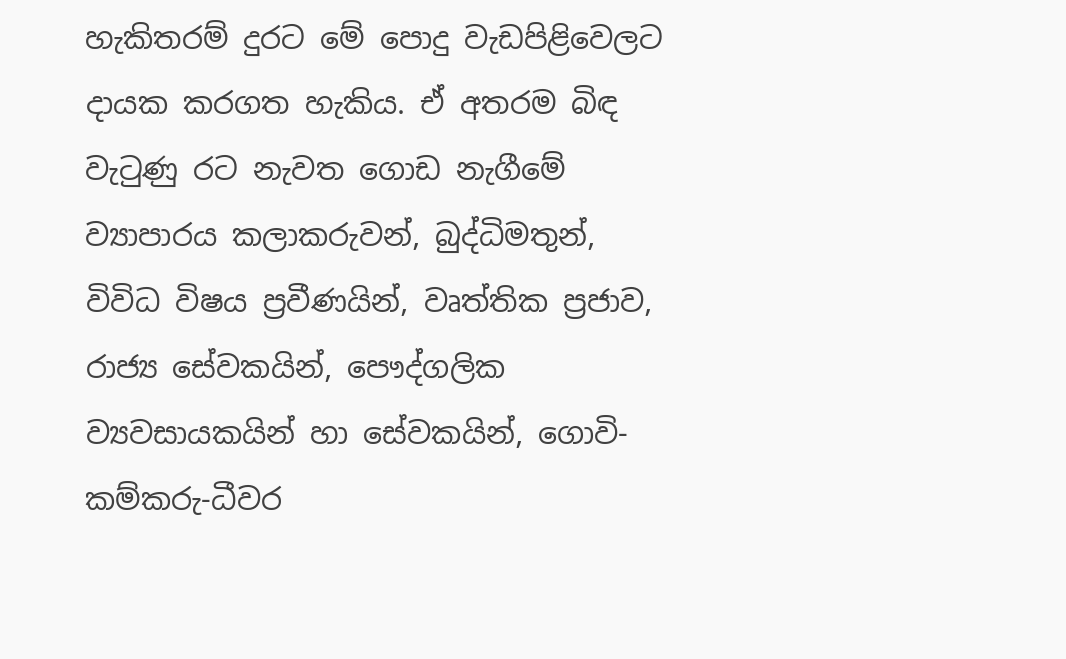හැකිතරම් දුරට මේ පොදු වැඩපිළිවෙලට දායක කරගත හැකිය. ඒ අතරම බිඳ වැටුණු රට නැවත ගොඩ නැගීමේ ව්‍යාපාරය කලාකරුවන්, බුද්ධිමතුන්, විවිධ විෂය ප්‍රවීණයින්, වෘත්තික ප්‍රජාව, රාජ්‍ය සේවකයින්, පෞද්ගලික ව්‍යවසායකයින් හා සේවකයින්, ගොවි-කම්කරු-ධීවර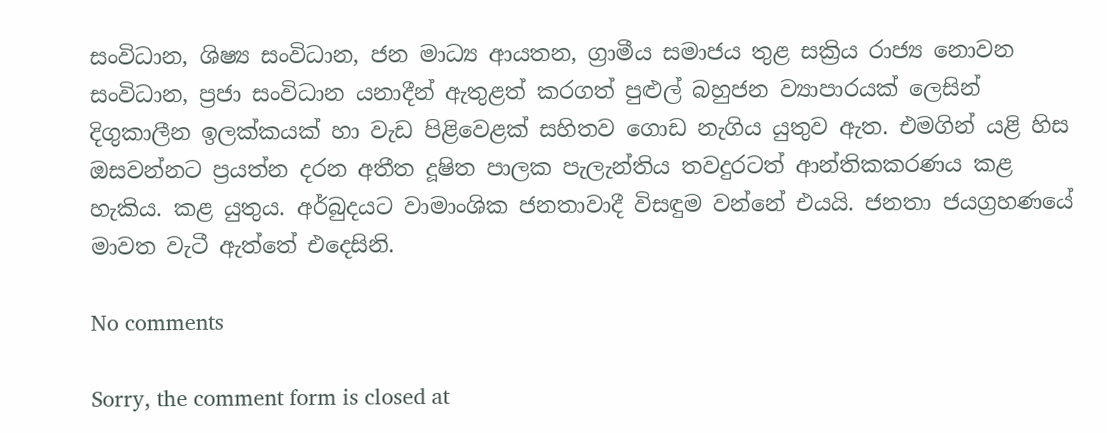සංවිධාන, ශිෂ්‍ය සංවිධාන, ජන මාධ්‍ය ආයතන, ග්‍රාමීය සමාජය තුළ සක්‍රිය රාජ්‍ය නොවන සංවිධාන, ප්‍රජා සංවිධාන යනාදීන් ඇතුළත් කරගත් පුළුල් බහුජන ව්‍යාපාරයක් ලෙසින් දිගුකාලීන ඉලක්කයක් හා වැඩ පිළිවෙළක් සහිතව ගොඩ නැගිය යුතුව ඇත. එමගින් යළි හිස ඔසවන්නට ප්‍රයත්න දරන අතීත දූෂිත පාලක පැලැන්තිය තවදුරටත් ආන්තිකකරණය කළ හැකිය. කළ යුතුය. අර්බුදයට වාමාංශික ජනතාවාදී විසඳුම වන්නේ එයයි. ජනතා ජයග්‍රහණයේ මාවත වැටී ඇත්තේ එදෙසිනි.

No comments

Sorry, the comment form is closed at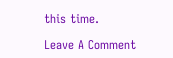this time.

Leave A Comment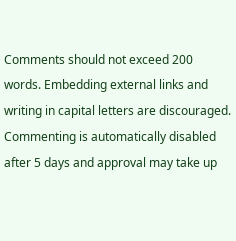Comments should not exceed 200 words. Embedding external links and writing in capital letters are discouraged. Commenting is automatically disabled after 5 days and approval may take up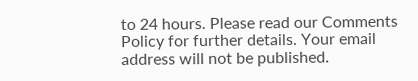to 24 hours. Please read our Comments Policy for further details. Your email address will not be published.